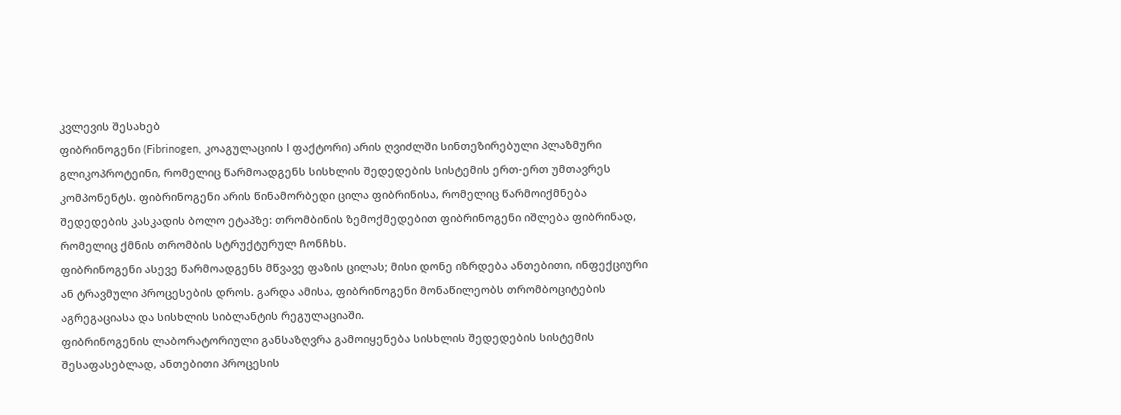კვლევის შესახებ
ფიბრინოგენი (Fibrinogen, კოაგულაციის I ფაქტორი) არის ღვიძლში სინთეზირებული პლაზმური გლიკოპროტეინი, რომელიც წარმოადგენს სისხლის შედედების სისტემის ერთ-ერთ უმთავრეს კომპონენტს. ფიბრინოგენი არის წინამორბედი ცილა ფიბრინისა, რომელიც წარმოიქმნება შედედების კასკადის ბოლო ეტაპზე: თრომბინის ზემოქმედებით ფიბრინოგენი იშლება ფიბრინად, რომელიც ქმნის თრომბის სტრუქტურულ ჩონჩხს.
ფიბრინოგენი ასევე წარმოადგენს მწვავე ფაზის ცილას; მისი დონე იზრდება ანთებითი, ინფექციური ან ტრავმული პროცესების დროს. გარდა ამისა, ფიბრინოგენი მონაწილეობს თრომბოციტების აგრეგაციასა და სისხლის სიბლანტის რეგულაციაში.
ფიბრინოგენის ლაბორატორიული განსაზღვრა გამოიყენება სისხლის შედედების სისტემის შესაფასებლად, ანთებითი პროცესის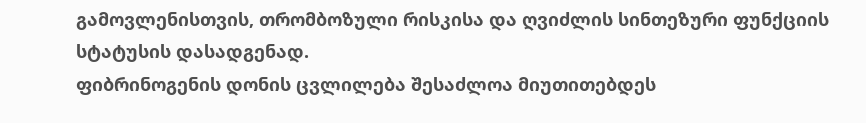გამოვლენისთვის, თრომბოზული რისკისა და ღვიძლის სინთეზური ფუნქციის სტატუსის დასადგენად.
ფიბრინოგენის დონის ცვლილება შესაძლოა მიუთითებდეს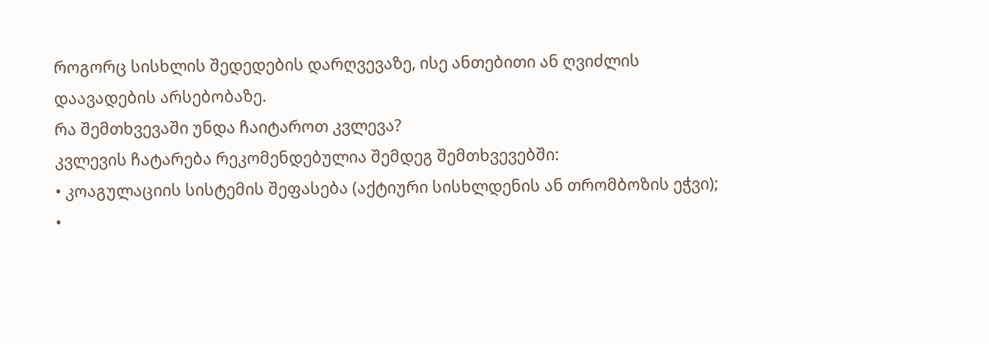როგორც სისხლის შედედების დარღვევაზე, ისე ანთებითი ან ღვიძლის დაავადების არსებობაზე.
რა შემთხვევაში უნდა ჩაიტაროთ კვლევა?
კვლევის ჩატარება რეკომენდებულია შემდეგ შემთხვევებში:
• კოაგულაციის სისტემის შეფასება (აქტიური სისხლდენის ან თრომბოზის ეჭვი);
•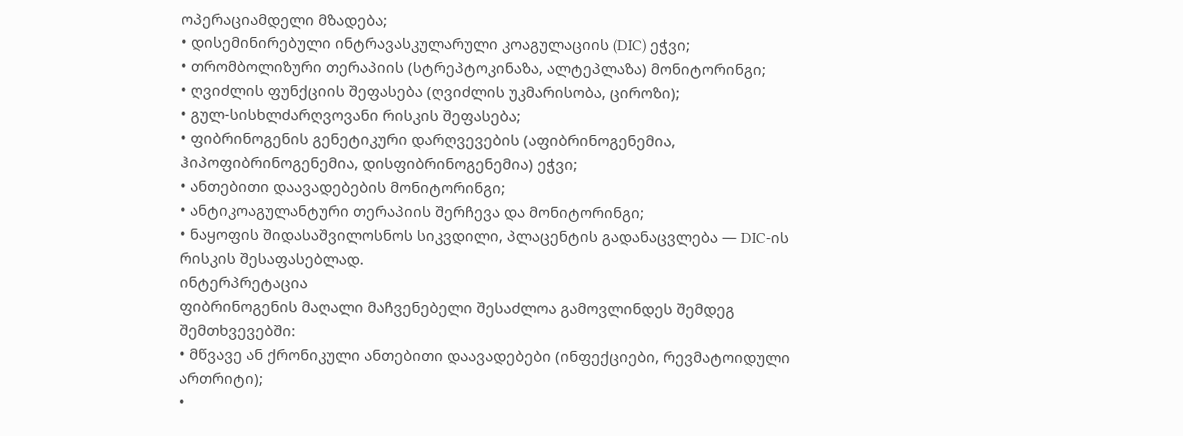ოპერაციამდელი მზადება;
• დისემინირებული ინტრავასკულარული კოაგულაციის (DIC) ეჭვი;
• თრომბოლიზური თერაპიის (სტრეპტოკინაზა, ალტეპლაზა) მონიტორინგი;
• ღვიძლის ფუნქციის შეფასება (ღვიძლის უკმარისობა, ციროზი);
• გულ-სისხლძარღვოვანი რისკის შეფასება;
• ფიბრინოგენის გენეტიკური დარღვევების (აფიბრინოგენემია, ჰიპოფიბრინოგენემია, დისფიბრინოგენემია) ეჭვი;
• ანთებითი დაავადებების მონიტორინგი;
• ანტიკოაგულანტური თერაპიის შერჩევა და მონიტორინგი;
• ნაყოფის შიდასაშვილოსნოს სიკვდილი, პლაცენტის გადანაცვლება — DIC-ის რისკის შესაფასებლად.
ინტერპრეტაცია
ფიბრინოგენის მაღალი მაჩვენებელი შესაძლოა გამოვლინდეს შემდეგ შემთხვევებში:
• მწვავე ან ქრონიკული ანთებითი დაავადებები (ინფექციები, რევმატოიდული ართრიტი);
•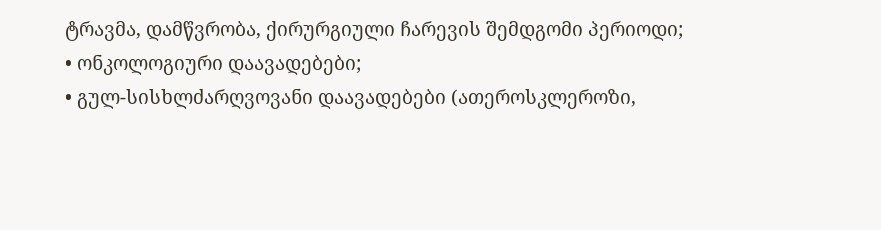ტრავმა, დამწვრობა, ქირურგიული ჩარევის შემდგომი პერიოდი;
• ონკოლოგიური დაავადებები;
• გულ-სისხლძარღვოვანი დაავადებები (ათეროსკლეროზი,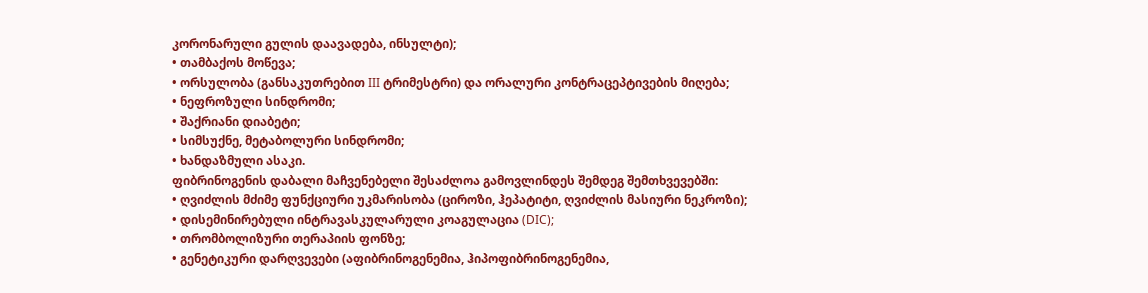კორონარული გულის დაავადება, ინსულტი);
• თამბაქოს მოწევა;
• ორსულობა (განსაკუთრებით III ტრიმესტრი) და ორალური კონტრაცეპტივების მიღება;
• ნეფროზული სინდრომი;
• შაქრიანი დიაბეტი;
• სიმსუქნე, მეტაბოლური სინდრომი;
• ხანდაზმული ასაკი.
ფიბრინოგენის დაბალი მაჩვენებელი შესაძლოა გამოვლინდეს შემდეგ შემთხვევებში:
• ღვიძლის მძიმე ფუნქციური უკმარისობა (ციროზი, ჰეპატიტი, ღვიძლის მასიური ნეკროზი);
• დისემინირებული ინტრავასკულარული კოაგულაცია (DIC);
• თრომბოლიზური თერაპიის ფონზე;
• გენეტიკური დარღვევები (აფიბრინოგენემია, ჰიპოფიბრინოგენემია,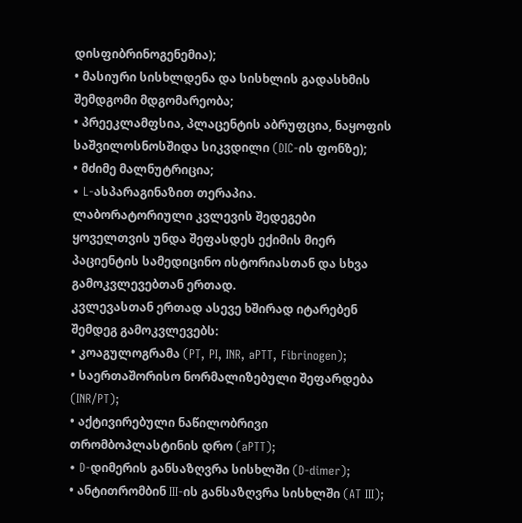დისფიბრინოგენემია);
• მასიური სისხლდენა და სისხლის გადასხმის შემდგომი მდგომარეობა;
• პრეეკლამფსია, პლაცენტის აბრუფცია, ნაყოფის საშვილოსნოსშიდა სიკვდილი (DIC-ის ფონზე);
• მძიმე მალნუტრიცია;
• L-ასპარაგინაზით თერაპია.
ლაბორატორიული კვლევის შედეგები ყოველთვის უნდა შეფასდეს ექიმის მიერ პაციენტის სამედიცინო ისტორიასთან და სხვა გამოკვლევებთან ერთად.
კვლევასთან ერთად ასევე ხშირად იტარებენ შემდეგ გამოკვლევებს:
• კოაგულოგრამა (PT, PI, INR, aPTT, Fibrinogen);
• საერთაშორისო ნორმალიზებული შეფარდება (INR/PT);
• აქტივირებული ნაწილობრივი თრომბოპლასტინის დრო (aPTT);
• D-დიმერის განსაზღვრა სისხლში (D-dimer);
• ანტითრომბინ III-ის განსაზღვრა სისხლში (AT III);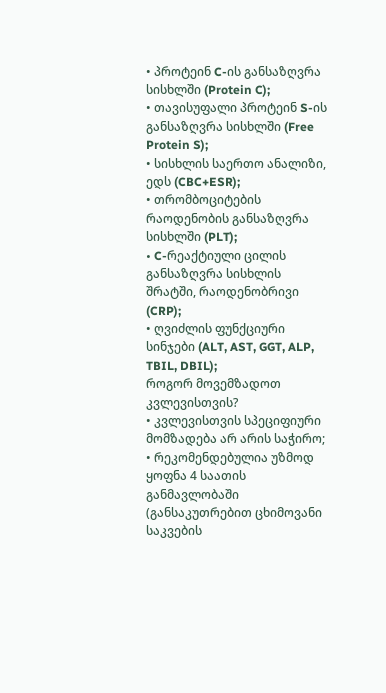• პროტეინ C-ის განსაზღვრა სისხლში (Protein C);
• თავისუფალი პროტეინ S-ის განსაზღვრა სისხლში (Free Protein S);
• სისხლის საერთო ანალიზი, ედს (CBC+ESR);
• თრომბოციტების რაოდენობის განსაზღვრა სისხლში (PLT);
• C-რეაქტიული ცილის განსაზღვრა სისხლის შრატში, რაოდენობრივი (CRP);
• ღვიძლის ფუნქციური სინჯები (ALT, AST, GGT, ALP, TBIL, DBIL);
როგორ მოვემზადოთ კვლევისთვის?
• კვლევისთვის სპეციფიური მომზადება არ არის საჭირო;
• რეკომენდებულია უზმოდ ყოფნა 4 საათის განმავლობაში (განსაკუთრებით ცხიმოვანი საკვების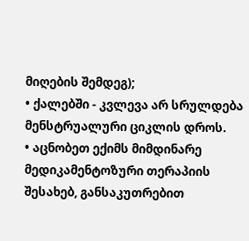მიღების შემდეგ);
• ქალებში - კვლევა არ სრულდება მენსტრუალური ციკლის დროს.
• აცნობეთ ექიმს მიმდინარე მედიკამენტოზური თერაპიის შესახებ, განსაკუთრებით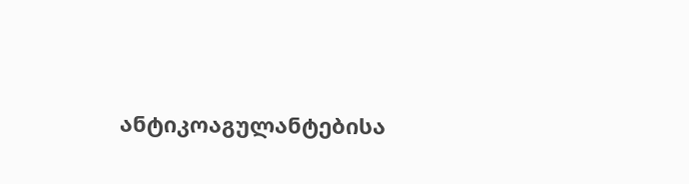ანტიკოაგულანტებისა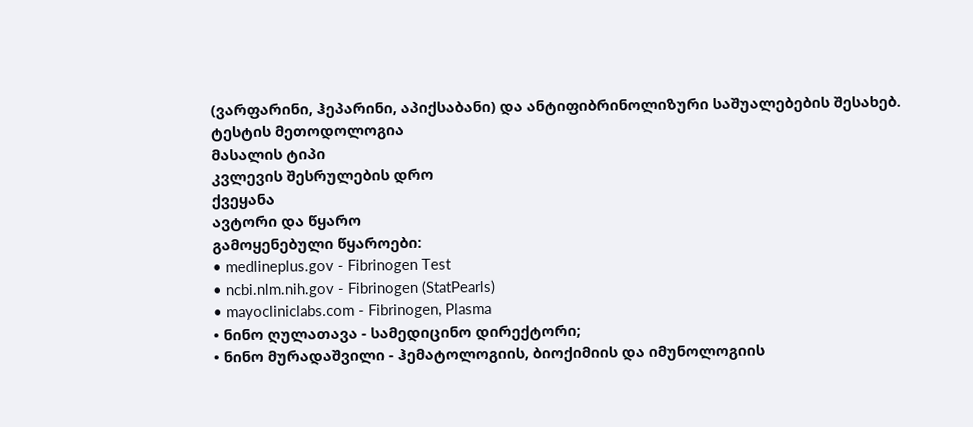(ვარფარინი, ჰეპარინი, აპიქსაბანი) და ანტიფიბრინოლიზური საშუალებების შესახებ.
ტესტის მეთოდოლოგია
მასალის ტიპი
კვლევის შესრულების დრო
ქვეყანა
ავტორი და წყარო
გამოყენებული წყაროები:
• medlineplus.gov - Fibrinogen Test
• ncbi.nlm.nih.gov - Fibrinogen (StatPearls)
• mayocliniclabs.com - Fibrinogen, Plasma
• ნინო ღულათავა - სამედიცინო დირექტორი;
• ნინო მურადაშვილი - ჰემატოლოგიის, ბიოქიმიის და იმუნოლოგიის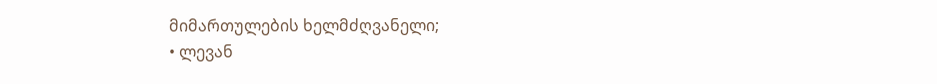მიმართულების ხელმძღვანელი;
• ლევან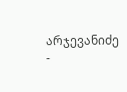არჯევანიძე -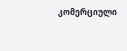კომერციული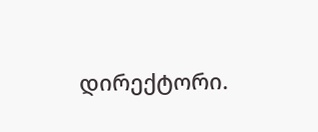დირექტორი.